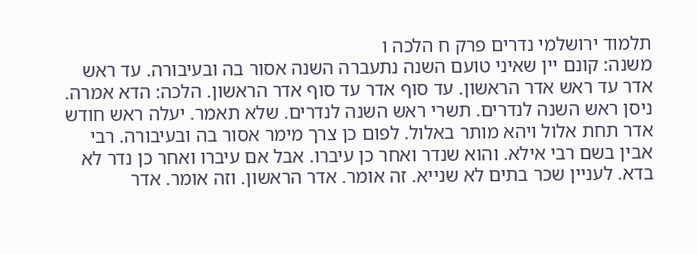תלמוד ירושלמי נדרים פרק ח הלכה ו
משנה: קונם יין שאיני טועם השנה נתעברה השנה אסור בה ובעיבורה. עד ראש אדר עד ראש אדר הראשון. עד סוף אדר עד סוף אדר הראשון. הלכה: הדא אמרה. ניסן ראש השנה לנדרים. תשרי ראש השנה לנדרים. שלא תאמר. יעלה ראש חודש אדר תחת אלול ויהא מותר באלול. לפום כן צרך מימר אסור בה ובעיבורה. רבי אבין בשם רבי אילא. והוא שנדר ואחר כן עיברו. אבל אם עיברו ואחר כן נדר לא בדא. לעניין שכר בתים לא שנייא. זה אומר. אדר הראשון. וזה אומר. אדר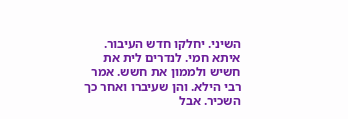השיני. יחלקו חדש העיבור. איתא חמי. לנדרים לית את חשיש ולממון את חשש. אמר רבי הילא. והן שעיברו ואחר כך השכיר. אבל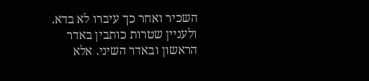השכיר ואחר כך עיברו לא בדא. ולעניין שטרות כותבין באדר הראשון ובאדר השיני. אלא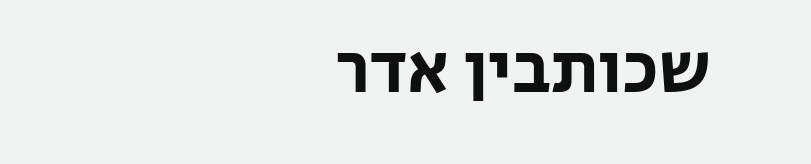שכותבין אדר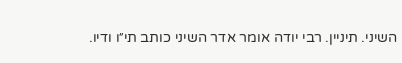השיני. תיניין. רבי יודה אומר אדר השיני כותב תי״ו ודיו.